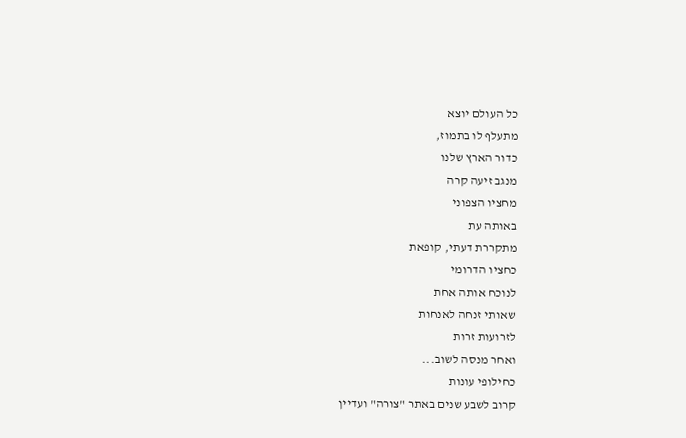כל העולם יוצא
מתעלף לו בתמוז,
כדור הארץ שלנו
מנגב זיעה קרה
מחציו הצפוני
באותה עת
מתקררת דעתי, קופאת
כחציו הדרומי
לנוכח אותה אחת
שאותי זנחה לאנחות
לזרועות זרות
ואחר מנסה לשוב...
כחילופי עונות
קרוב לשבע שנים באתר "צורה" ועדיין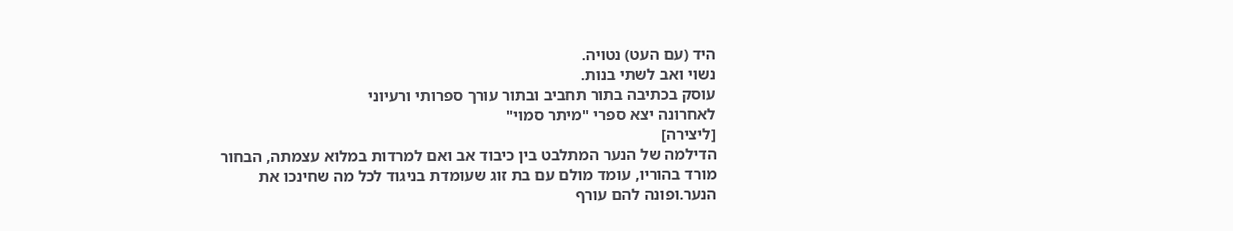היד (עם העט) נטויה.
נשוי ואב לשתי בנות.
עוסק בכתיבה בתור תחביב ובתור עורך ספרותי ורעיוני
לאחרונה יצא ספרי "מיתר סמוי"
[ליצירה]
הדילמה של הנער המתלבט בין כיבוד אב ואם למרדות במלוא עצמתה, הבחור מורד בהוריו, עומד מולם עם בת זוג שעומדת בניגוד לכל מה שחינכו את הנער.ופונה להם עורף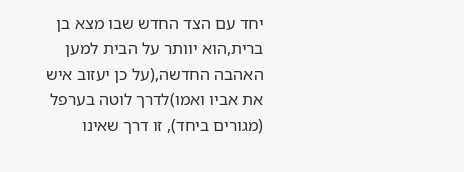יחד עם הצד החדש שבו מצא בן ברית,הוא יוותר על הבית למען האהבה החדשה,(על כן יעזוב איש את אביו ואמו)לדרך לוטה בערפל (מגורים ביחד), זו דרך שאינו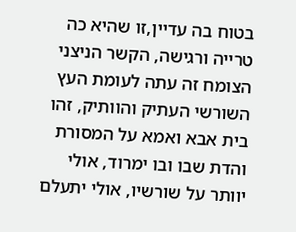בטוח בה עדיין,זו שהיא כה טרייה ורגישה, הקשר הניצני הצומח זה עתה לעומת העץ השורשי העתיק והוותיק, זהו בית אבא ואמא על המסורת והדת שבו ובו ימרוד, אולי יוותר על שורשיו, אולי יתעלם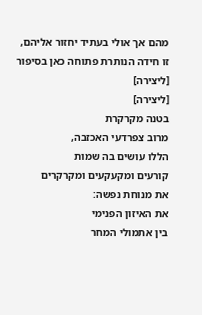מהם אך אולי בעתיד יחזור אליהם, זו חידה הנותרת פתוחה כאן בסיפור
[ליצירה]
[ליצירה]
בטנה מקרקרת
מרוב צפרדעי האכזבה,
הללו עושים בה שמות
קורעים ומקעקעים ומקרקרים
את מנוחת נפשה:
את האיזון הפנימי
בין אתמולי המחר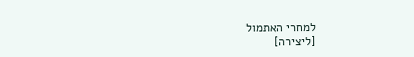למחרי האתמול
[ליצירה]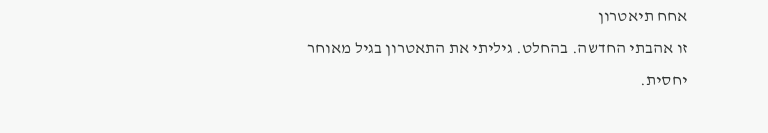אחח תיאטרון
זו אהבתי החדשה. בהחלט. גיליתי את התאטרון בגיל מאוחר יחסית.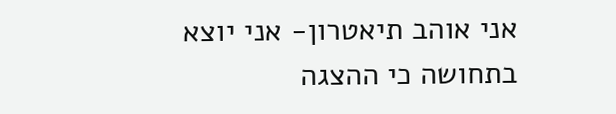אני אוהב תיאטרון- אני יוצא בתחושה כי ההצגה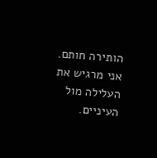הותירה חותם. אני מרגיש את העלילה מול העיניים.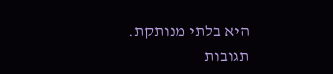היא בלתי מנותקת.
תגובות